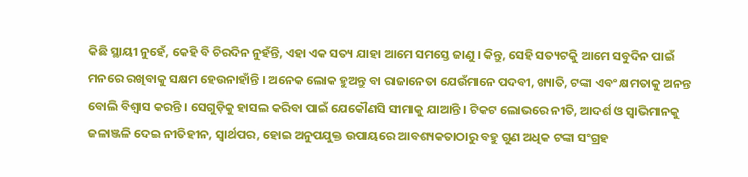କିଛି ସ୍ଥାୟୀ ନୁହେଁ, କେହି ବି ଚିରଦିନ ନୁହଁନ୍ତି, ଏହା ଏକ ସତ୍ୟ ଯାହା ଆମେ ସମସ୍ତେ ଜାଣୁ । କିନ୍ତୁ, ସେହି ସତ୍ୟଟକୁି ଆମେ ସବୁଦିନ ପାଇଁ ମନରେ ରଖିବାକୁ ସକ୍ଷମ ହେଉନାହାଁନ୍ତି । ଅନେକ ଲୋକ ହୁଅନ୍ତୁ ବା ରାଜାନେତା ଯେଉଁମାନେ ପଦବୀ, ଖ୍ୟାତି, ଟଙ୍କା ଏବଂ କ୍ଷମତାକୁ ଅନନ୍ତ ବୋଲି ବିଶ୍ୱାସ କରନ୍ତି । ସେଗୁଡ଼ିକୁ ହାସଲ କରିବା ପାଇଁ ଯେକୌଣସି ସୀମାକୁ ଯାଆନ୍ତି । ଟିକଟ ଲୋଭରେ ନୀତି, ଆଦର୍ଶ ଓ ସ୍ୱାଭିମାନକୁ ଜଳାଞ୍ଜଳି ଦେଇ ନୀତିହୀନ, ସ୍ୱାର୍ଥପର, ହୋଇ ଅନୁପଯୁକ୍ତ ଉପାୟରେ ଆବଶ୍ୟକତାଠାରୁ ବହୁ ଗୁଣ ଅଧିକ ଟଙ୍କା ସଂଗ୍ରହ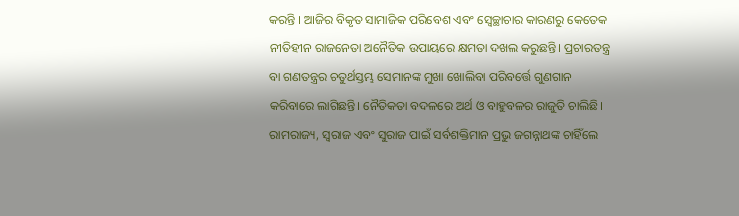କରନ୍ତି । ଆଜିର ବିକୃତ ସାମାଜିକ ପରିବେଶ ଏବଂ ସ୍ୱେଚ୍ଛାଚାର କାରଣରୁ କେତେକ ନୀତିହୀନ ରାଜନେତା ଅନୈତିକ ଉପାୟରେ କ୍ଷମତା ଦଖଲ କରୁଛନ୍ତି। ପ୍ରଚାରତନ୍ତ୍ର ବା ଗଣତନ୍ତ୍ରର ଚତୁର୍ଥସ୍ତମ୍ଭ ସେମାନଙ୍କ ମୁଖା ଖୋଲିବା ପରିବର୍ତ୍ତେ ଗୁଣଗାନ କରିବାରେ ଲାଗିଛନ୍ତି। ନୈତିକତା ବଦଳରେ ଅର୍ଥ ଓ ବାହୁବଳର ରାଜୁତି ଚାଲିଛି। ରାମରାଜ୍ୟ, ସ୍ୱରାଜ ଏବଂ ସୁରାଜ ପାଇଁ ସର୍ବଶକ୍ତିମାନ ପ୍ରଭୁ ଜଗନ୍ନାଥଙ୍କ ଚାହିଁଲେ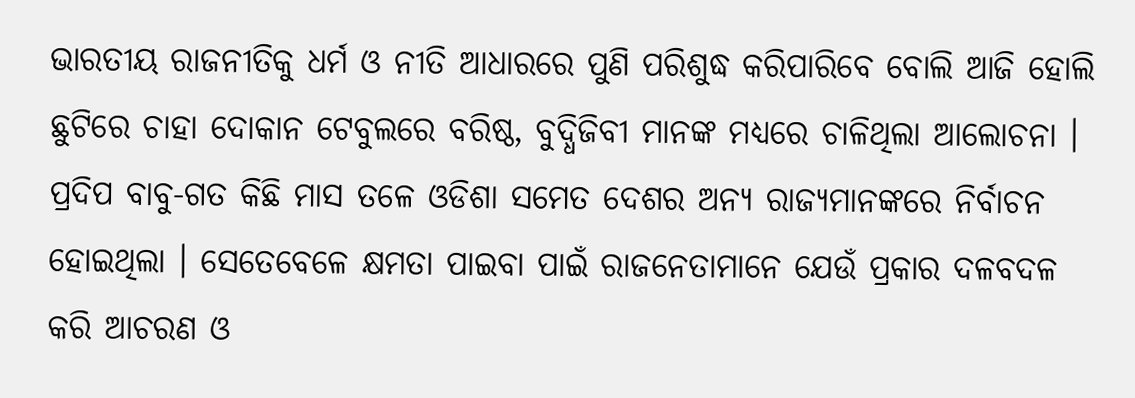ଭାରତୀୟ ରାଜନୀତିକୁ ଧର୍ମ ଓ ନୀତି ଆଧାରରେ ପୁଣି ପରିଶୁଦ୍ଧ କରିପାରିବେ ବୋଲି ଆଜି ହୋଲି ଛୁଟିରେ ଚାହା ଦୋକାନ ଟେବୁଲରେ ବରିଷ୍ଠ, ବୁଦ୍ଧିଜିବୀ ମାନଙ୍କ ମଧ୍ୟରେ ଚାଳିଥିଲା ଆଲୋଚନା ।
ପ୍ରଦିପ ବାବୁ-ଗତ କିଛି ମାସ ତଳେ ଓଡିଶା ସମେତ ଦେଶର ଅନ୍ୟ ରାଜ୍ୟମାନଙ୍କରେ ନିର୍ବାଚନ ହୋଇଥିଲା । ସେତେବେଳେ କ୍ଷମତା ପାଇବା ପାଇଁ ରାଜନେତାମାନେ ଯେଉଁ ପ୍ରକାର ଦଳବଦଳ କରି ଆଚରଣ ଓ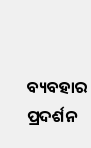ବ୍ୟବହାର ପ୍ରଦର୍ଶନ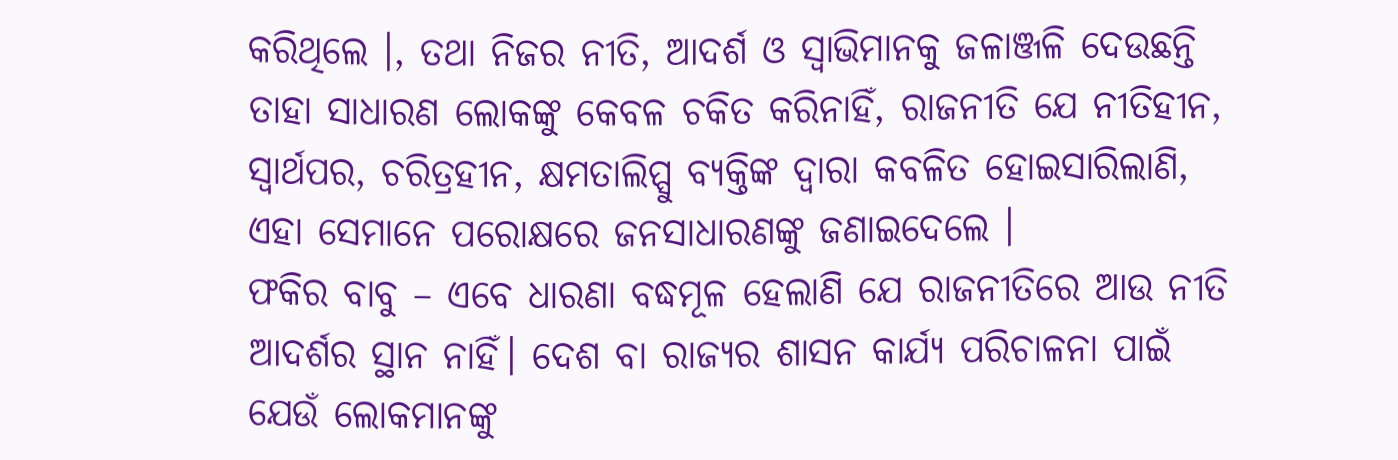କରିଥିଲେ ।, ତଥା ନିଜର ନୀତି, ଆଦର୍ଶ ଓ ସ୍ୱାଭିମାନକୁ ଜଳାଞ୍ଜଳି ଦେଉଛନ୍ତି ତାହା ସାଧାରଣ ଲୋକଙ୍କୁ କେବଳ ଚକିତ କରିନାହିଁ, ରାଜନୀତି ଯେ ନୀତିହୀନ, ସ୍ୱାର୍ଥପର, ଚରିତ୍ରହୀନ, କ୍ଷମତାଲିପ୍ସୁ ବ୍ୟକ୍ତିଙ୍କ ଦ୍ୱାରା କବଳିତ ହୋଇସାରିଲାଣି, ଏହା ସେମାନେ ପରୋକ୍ଷରେ ଜନସାଧାରଣଙ୍କୁ ଜଣାଇଦେଲେ ।
ଫକିର ବାବୁ – ଏବେ ଧାରଣା ବଦ୍ଧମୂଳ ହେଲାଣି ଯେ ରାଜନୀତିରେ ଆଉ ନୀତି ଆଦର୍ଶର ସ୍ଥାନ ନାହିଁ। ଦେଶ ବା ରାଜ୍ୟର ଶାସନ କାର୍ଯ୍ୟ ପରିଚାଳନା ପାଇଁ ଯେଉଁ ଲୋକମାନଙ୍କୁ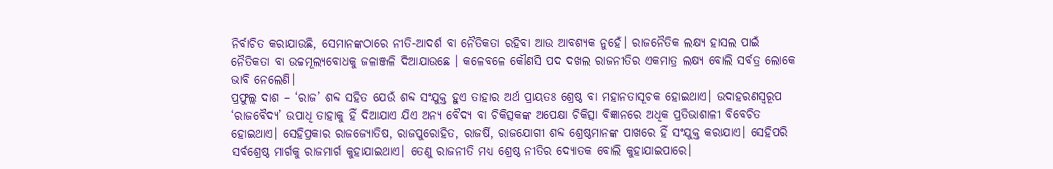ନିର୍ବାଚିତ କରାଯାଉଛି, ସେମାନଙ୍କଠାରେ ନୀତି-ଆଦର୍ଶ ବା ନୈତିକତା ରହିବା ଆଉ ଆବଶ୍ୟକ ନୁହେଁ। ରାଜନୈତିକ ଲକ୍ଷ୍ୟ ହାସଲ ପାଇଁ ନୈତିକତା ବା ଉଚ୍ଚମୂଲ୍ୟବୋଧକୁ ଜଳାଞ୍ଜଳି ଦିଆଯାଉଛେ । କଳେବଳେ କୌଣସି ପଦ ଦଖଲ ରାଜନୀତିର ଏକମାତ୍ର ଲକ୍ଷ୍ୟ ବୋଲି ସର୍ବତ୍ର ଲୋକେ ଭାବି ନେଲେଣି।
ପ୍ରଫୁଲ୍ଲ ଦାଶ – ‘ରାଜ’ ଶବ୍ଦ ସହିତ ଯେଉଁ ଶବ୍ଦ ସଂଯୁକ୍ତ ହୁଏ ତାହାର ଅର୍ଥ ପ୍ରାୟତଃ ଶ୍ରେଷ୍ଠ ବା ମହାନତାସୂଚକ ହୋଇଥାଏ। ଉଦାହରଣସ୍ୱରୂପ ‘ରାଜବୈଦ୍ୟ’ ଉପାଧି ତାହାକୁ ହିଁ ଦିଆଯାଏ ଯିଏ ଅନ୍ୟ ବୈଦ୍ୟ ବା ଚିକିତ୍ସକଙ୍କ ଅପେକ୍ଷା ଚିକିତ୍ସା ବିଜ୍ଞାନରେ ଅଧିକ ପ୍ରତିଭାଶାଳୀ ବିବେଚିତ ହୋଇଥାଏ। ସେହିପ୍ରକାର ରାଜଜ୍ୟୋତିଷ, ରାଜପୁରୋହିତ, ରାଜର୍ଷି, ରାଜଯୋଗୀ ଶବ୍ଦ ଶ୍ରେଷ୍ଠମାନଙ୍କ ପାଖରେ ହିଁ ସଂଯୁକ୍ତ କରାଯାଏ। ସେହିପରି ସର୍ବଶ୍ରେଷ୍ଠ ମାର୍ଗକୁ ରାଜମାର୍ଗ କୁହାଯାଇଥାଏ। ତେଣୁ ରାଜନୀତି ମଧ୍ୟ ଶ୍ରେଷ୍ଠ ନୀତିର ଦ୍ୟୋତକ ବୋଲି କୁହାଯାଇପାରେ।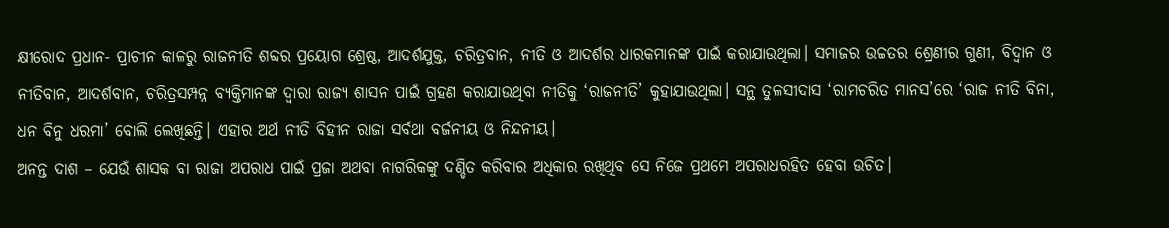କ୍ଷୀରୋଦ ପ୍ରଧାନ- ପ୍ରାଚୀନ କାଳରୁ ରାଜନୀତି ଶବ୍ଦର ପ୍ରୟୋଗ ଶ୍ରେଷ୍ଠ, ଆଦର୍ଶଯୁକ୍ତ, ଚରିତ୍ରବାନ, ନୀତି ଓ ଆଦର୍ଶର ଧାରକମାନଙ୍କ ପାଇଁ କରାଯାଉଥିଲା। ସମାଜର ଉଚ୍ଚତର ଶ୍ରେଣୀର ଗୁଣୀ, ବିଦ୍ୱାନ ଓ ନୀତିବାନ, ଆଦର୍ଶବାନ, ଚରିତ୍ରସମ୍ପନ୍ନ ବ୍ୟକ୍ତିମାନଙ୍କ ଦ୍ୱାରା ରାଜ୍ୟ ଶାସନ ପାଇଁ ଗ୍ରହଣ କରାଯାଉଥିବା ନୀତିକୁ ‘ରାଜନୀତି’ କୁହାଯାଉଥିଲା। ସନ୍ଥ ତୁଳସୀଦାସ ‘ରାମଚରିତ ମାନସ’ରେ ‘ରାଜ ନୀତି ବିନା, ଧନ ବିନୁ ଧରମା’ ବୋଲି ଲେଖିଛନ୍ତି। ଏହାର ଅର୍ଥ ନୀତି ବିହୀନ ରାଜା ସର୍ବଥା ବର୍ଜନୀୟ ଓ ନିନ୍ଦନୀୟ।
ଅନନ୍ତ ଦାଶ – ଯେଉଁ ଶାସକ ବା ରାଜା ଅପରାଧ ପାଇଁ ପ୍ରଜା ଅଥବା ନାଗରିକଙ୍କୁ ଦଣ୍ଡିତ କରିବାର ଅଧିକାର ରଖିଥିବ ସେ ନିଜେ ପ୍ରଥମେ ଅପରାଧରହିତ ହେବା ଉଚିତ।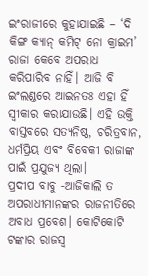ଇଂରାଜୀରେ କୁହାଯାଇଛି – ‘ଦି କିଙ୍ଗ କ୍ୟାନ୍ କମିଟ୍ ନୋ କ୍ରାଇମ’ ରାଜା କେବେ ଅପରାଧ କରିପାରିବ ନାହିଁ। ଆଜି ବି ଇଂଲଣ୍ଡରେ ଆଇନତଃ ଏହା ହିଁ ସ୍ୱୀକାର କରାଯାଉଛି। ଏହି ଉକ୍ତି ବାସ୍ତବରେ ସତ୍ୟନିଷ୍ଠ, ଚରିତ୍ରବାନ, ଧର୍ମପ୍ରିୟ ଏବଂ ବିବେକୀ ରାଜାଙ୍କ ପାଇଁ ପ୍ରଯୁଜ୍ୟ ଥିଲା।
ପ୍ରଦୀପ ବାବୁ -ଆଜିକାଲି ତ ଅପରାଧୀମାନଙ୍କର ରାଜନୀତିରେ ଅବାଧ ପ୍ରବେଶ। କୋଟିକୋଟି ଟଙ୍କାର ରାଜସ୍ୱ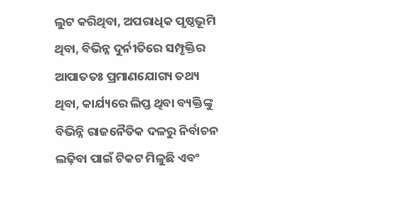ଲୁଟ କରିଥିବା, ଅପରାଧିକ ପୃଷ୍ଠଭୂମି ଥିବା, ବିଭିନ୍ନ ଦୁର୍ନୀତିରେ ସମ୍ପୃକ୍ତିର ଆପାତତଃ ପ୍ରମାଣଯୋଗ୍ୟ ତଥ୍ୟ ଥିବା, କାର୍ଯ୍ୟରେ ଲିପ୍ତ ଥିବା ବ୍ୟକ୍ତିଙ୍କୁ ବିଭିନ୍ନି ରାଜନୈତିକ ଦଳରୁ ନିର୍ବାଚନ ଲଢ଼ିବା ପାଇଁ ଟିକଟ ମିଳୁଛି ଏବଂ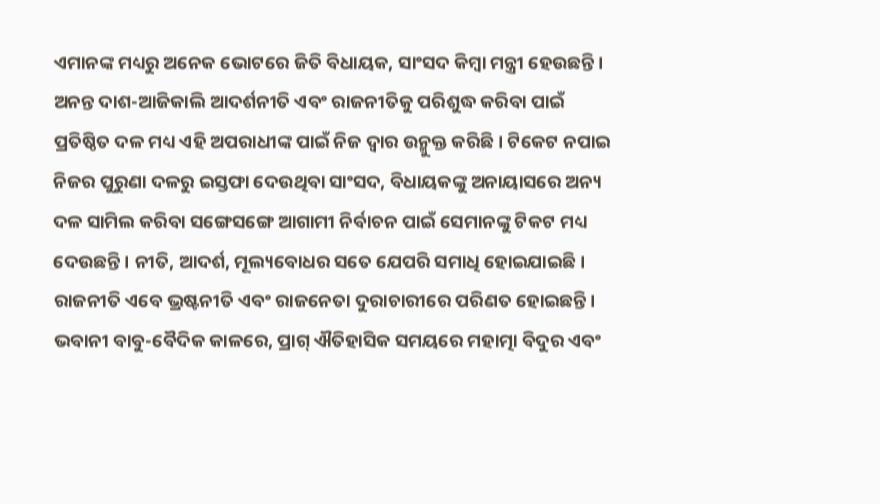ଏମାନଙ୍କ ମଧ୍ୟରୁ ଅନେକ ଭୋଟରେ ଜିତି ବିଧାୟକ, ସାଂସଦ କିମ୍ବା ମନ୍ତ୍ରୀ ହେଉଛନ୍ତି।
ଅନନ୍ତ ଦାଶ-ଆଜିକାଲି ଆଦର୍ଶନୀତି ଏବଂ ରାଜନୀତିକୁ ପରିଶୁଦ୍ଧ କରିବା ପାଇଁ ପ୍ରତିଷ୍ଠିତ ଦଳ ମଧ୍ୟ ଏହି ଅପରାଧୀଙ୍କ ପାଇଁ ନିଜ ଦ୍ୱାର ଉନ୍ମୁକ୍ତ କରିଛି। ଟିକେଟ ନପାଇ ନିଜର ପୁରୁଣା ଦଳରୁ ଇସ୍ତଫା ଦେଉଥିବା ସାଂସଦ, ବିଧାୟକଙ୍କୁ ଅନାୟାସରେ ଅନ୍ୟ ଦଳ ସାମିଲ କରିବା ସଙ୍ଗେସଙ୍ଗେ ଆଗାମୀ ନିର୍ବାଚନ ପାଇଁ ସେମାନଙ୍କୁ ଟିକଟ ମଧ୍ୟ ଦେଉଛନ୍ତି। ନୀତି, ଆଦର୍ଶ, ମୂଲ୍ୟବୋଧର ସତେ ଯେପରି ସମାଧି ହୋଇଯାଇଛି। ରାଜନୀତି ଏବେ ଭ୍ରଷ୍ଟନୀତି ଏବଂ ରାଜନେତା ଦୁରାଚାରୀରେ ପରିଣତ ହୋଇଛନ୍ତି।
ଭବାନୀ ବାବୁ-ବୈଦିକ କାଳରେ, ପ୍ରାଗ୍ ଐତିହାସିକ ସମୟରେ ମହାତ୍ମା ବିଦୁର ଏବଂ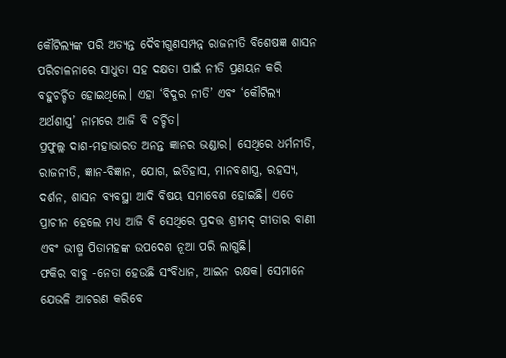କୌଟିଲ୍ୟଙ୍କ ପରି ଅତ୍ୟନ୍ତ ଦୈବୀଗୁଣସମ୍ପନ୍ନ ରାଜନୀତି ବିଶେଷଜ୍ଞ ଶାସନ ପରିଚାଳନାରେ ସାଧୁତା ସହ ଦକ୍ଷତା ପାଇଁ ନୀତି ପ୍ରଣୟନ କରି ବହୁଚର୍ଚ୍ଚିତ ହୋଇଥିଲେ। ଏହା ‘ବିଦୁର ନୀତି’ ଏବଂ ‘କୌଟିଲ୍ୟ ଅର୍ଥଶାସ୍ତ୍ର’ ନାମରେ ଆଜି ବି ଚର୍ଚ୍ଚିତ।
ପ୍ରଫୁଲ୍ଲ ଦାଶ-ମହାଭାରତ ଅନନ୍ତ ଜ୍ଞାନର ଭଣ୍ଡାର। ସେଥିରେ ଧର୍ମନୀତି, ରାଜନୀତି, ଜ୍ଞାନ-ବିଜ୍ଞାନ, ଯୋଗ, ଇତିହାସ, ମାନବଶାସ୍ତ୍ର, ରହସ୍ୟ, ଦର୍ଶନ, ଶାସନ ବ୍ୟବସ୍ଥା ଆଦି ବିଷୟ ସମାବେଶ ହୋଇଛି। ଏତେ ପ୍ରାଚୀନ ହେଲେ ମଧ୍ୟ ଆଜି ବି ସେଥିରେ ପ୍ରଦତ୍ତ ଶ୍ରୀମଦ୍ ଗୀତାର ବାଣୀ ଏବଂ ଭୀଷ୍ମ ପିତାମହଙ୍କ ଉପଦେଶ ନୂଆ ପରି ଲାଗୁଛି।
ଫକିର ବାବୁ -ନେତା ହେଉଛି ସଂବିଧାନ, ଆଇନ ରକ୍ଷକ। ସେମାନେ ଯେଭଳି ଆଚରଣ କରିବେ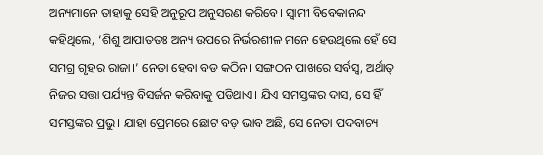ଅନ୍ୟମାନେ ତାହାକୁ ସେହି ଅନୁରୂପ ଅନୁସରଣ କରିବେ। ସ୍ୱାମୀ ବିବେକାନନ୍ଦ କହିଥିଲେ, ‘ଶିଶୁ ଆପାତତଃ ଅନ୍ୟ ଉପରେ ନିର୍ଭରଶୀଳ ମନେ ହେଉଥିଲେ ହେଁ ସେ ସମଗ୍ର ଗୃହର ରାଜା।’ ନେତା ହେବା ବଡ କଠିନ। ସଙ୍ଗଠନ ପାଖରେ ସର୍ବସ୍ୱ, ଅର୍ଥାତ୍ ନିଜର ସତ୍ତା ପର୍ଯ୍ୟନ୍ତ ବିସର୍ଜନ କରିବାକୁ ପଡିଥାଏ। ଯିଏ ସମସ୍ତଙ୍କର ଦାସ, ସେ ହିଁ ସମସ୍ତଙ୍କର ପ୍ରଭୁ। ଯାହା ପ୍ରେମରେ ଛୋଟ ବଡ଼ ଭାବ ଅଛି, ସେ ନେତା ପଦବାଚ୍ୟ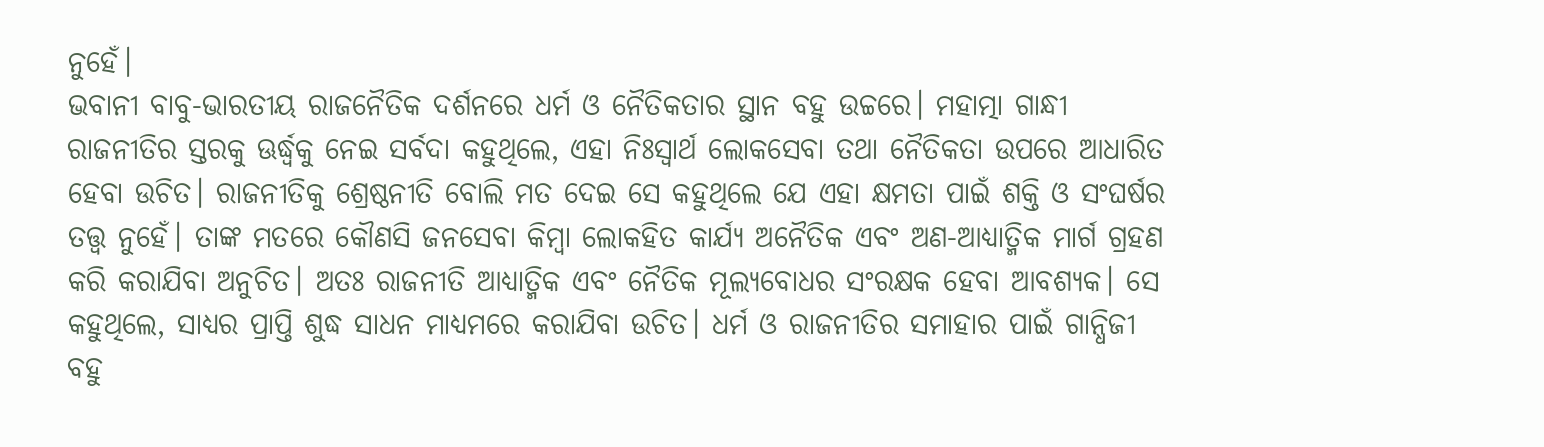ନୁହେଁ।
ଭବାନୀ ବାବୁ-ଭାରତୀୟ ରାଜନୈତିକ ଦର୍ଶନରେ ଧର୍ମ ଓ ନୈତିକତାର ସ୍ଥାନ ବହୁ ଉଚ୍ଚରେ। ମହାତ୍ମା ଗାନ୍ଧୀ ରାଜନୀତିର ସ୍ତରକୁ ଊର୍ଦ୍ଧ୍ୱକୁ ନେଇ ସର୍ବଦା କହୁଥିଲେ, ଏହା ନିଃସ୍ୱାର୍ଥ ଲୋକସେବା ତଥା ନୈତିକତା ଉପରେ ଆଧାରିତ ହେବା ଉଚିତ। ରାଜନୀତିକୁ ଶ୍ରେଷ୍ଠନୀତି ବୋଲି ମତ ଦେଇ ସେ କହୁଥିଲେ ଯେ ଏହା କ୍ଷମତା ପାଇଁ ଶକ୍ତି ଓ ସଂଘର୍ଷର ତତ୍ତ୍ୱ ନୁହେଁ। ତାଙ୍କ ମତରେ କୌଣସି ଜନସେବା କିମ୍ବା ଲୋକହିତ କାର୍ଯ୍ୟ ଅନୈତିକ ଏବଂ ଅଣ-ଆଧ୍ୟାତ୍ମିକ ମାର୍ଗ ଗ୍ରହଣ କରି କରାଯିବା ଅନୁଚିତ। ଅତଃ ରାଜନୀତି ଆଧ୍ୟାତ୍ମିକ ଏବଂ ନୈତିକ ମୂଲ୍ୟବୋଧର ସଂରକ୍ଷକ ହେବା ଆବଶ୍ୟକ। ସେ କହୁଥିଲେ, ସାଧ୍ୟର ପ୍ରାପ୍ତି ଶୁଦ୍ଧ ସାଧନ ମାଧ୍ୟମରେ କରାଯିବା ଉଚିତ। ଧର୍ମ ଓ ରାଜନୀତିର ସମାହାର ପାଇଁ ଗାନ୍ଧିଜୀ ବହୁ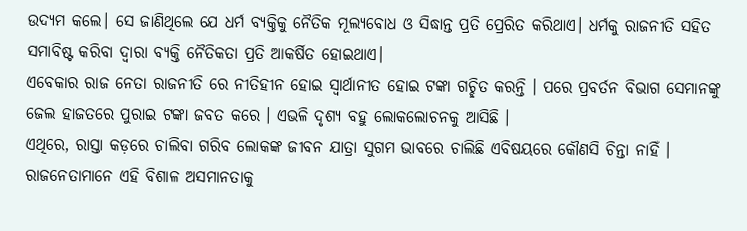ଉଦ୍ୟମ କଲେ। ସେ ଜାଣିଥିଲେ ଯେ ଧର୍ମ ବ୍ୟକ୍ତିକୁ ନୈତିକ ମୂଲ୍ୟବୋଧ ଓ ସିଦ୍ଧାନ୍ତ ପ୍ରତି ପ୍ରେରିତ କରିଥାଏ। ଧର୍ମକୁ ରାଜନୀତି ସହିତ ସମାବିଷ୍ଟ କରିବା ଦ୍ୱାରା ବ୍ୟକ୍ତି ନୈତିକତା ପ୍ରତି ଆକର୍ଷିତ ହୋଇଥାଏ।
ଏବେକାର ରାଜ ନେତା ରାଜନୀତି ରେ ନୀତିହୀନ ହୋଇ ସ୍ୱାର୍ଥାନୀତ ହୋଇ ଟଙ୍କା ଗଚ୍ଛିତ କରନ୍ତି । ପରେ ପ୍ରବର୍ତନ ବିଭାଗ ସେମାନଙ୍କୁ ଜେଲ ହାଜତରେ ପୁରାଇ ଟଙ୍କା ଜବତ କରେ । ଏଭଳି ଦୃଶ୍ୟ ବହୁ ଲୋକଲୋଚନକୁ ଆସିଛି ।
ଏଥିରେ, ରାସ୍ତା କଡ଼ରେ ଚାଲିବା ଗରିବ ଲୋକଙ୍କ ଜୀବନ ଯାତ୍ରା ସୁଗମ ଭାବରେ ଚାଲିଛି ଏବିଷୟରେ କୌଣସି ଚିନ୍ତା ନାହିଁ ।
ରାଜନେତାମାନେ ଏହି ବିଶାଳ ଅସମାନତାକୁ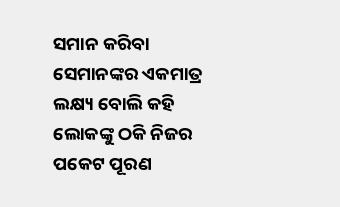ସମାନ କରିବା ସେମାନଙ୍କର ଏକମାତ୍ର ଲକ୍ଷ୍ୟ ବୋଲି କହି ଲୋକଙ୍କୁ ଠକି ନିଜର ପକେଟ ପୂରଣ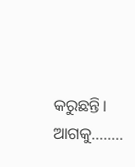କରୁଛନ୍ତି।
ଆଗକୁ……..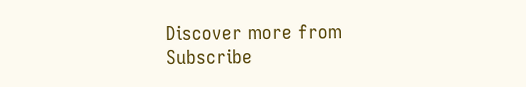Discover more from
Subscribe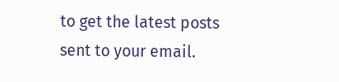to get the latest posts sent to your email.